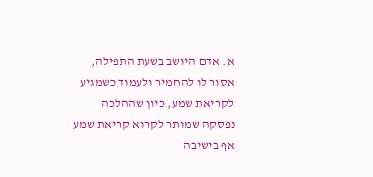א. אדם היושב בשעת התפילה, אסור לו להחמיר ולעמוד כשמגיע לקריאת שמע, כיון שההלכה נפסקה שמותר לקרוא קריאת שמע אף בישיבה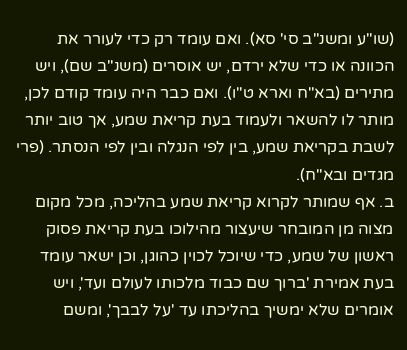(שו"ע ומשנ"ב סי' סא). ואם עומד רק כדי לעורר את הכוונה או כדי שלא ירדם, יש אוסרים (משנ"ב שם), ויש מתירים (בא"ח וארא ט"ו). ואם כבר היה עומד קודם לכן, מותר לו להשאר ולעמוד בעת קריאת שמע, אך טוב יותר לשבת בקריאת שמע, בין לפי הנגלה ובין לפי הנסתר. (פרי מגדים ובא"ח).
ב. אף שמותר לקרוא קריאת שמע בהליכה, מכל מקום מצוה מן המובחר שיעצור מהילוכו בעת קריאת פסוק ראשון של שמע, כדי שיוכל לכוין כהוגן, וכן ישאר עומד בעת אמירת 'ברוך שם כבוד מלכותו לעולם ועד', ויש אומרים שלא ימשיך בהליכתו עד 'על לבבך', ומשם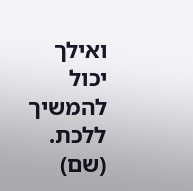ואילך יכול להמשיך ללכת. (שם)